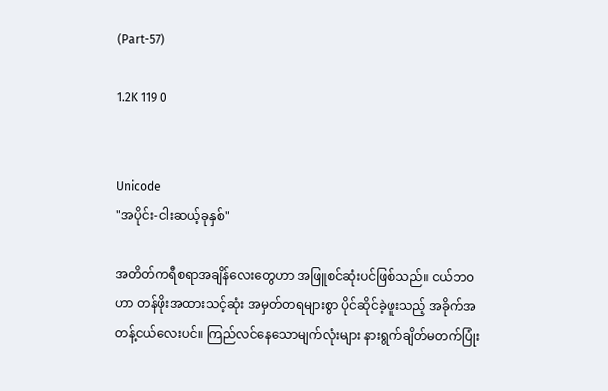(Part-57)

1.2K 119 0


Unicode
"အပိုင်း-ငါးဆယ့်ခုနှစ်"

အတိတ်ကရီစရာအချိန်လေးတွေဟာ အဖြူစင်ဆုံးပင်ဖြစ်သည်။ ငယ်ဘ၀ဟာ တန်ဖိုးအထားသင့်ဆုံး အမှတ်တရများစွာ ပိုင်ဆိုင်ခဲ့ဖူးသည့် အခိုက်အတန့်ငယ်လေးပင်။ ကြည်လင်နေသောမျက်လုံးများ နားရွက်ချိတ်မတက်ပြုံး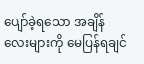ပျော်ခဲ့ရသော အချိန်လေးများကို မေပြန်ရချင်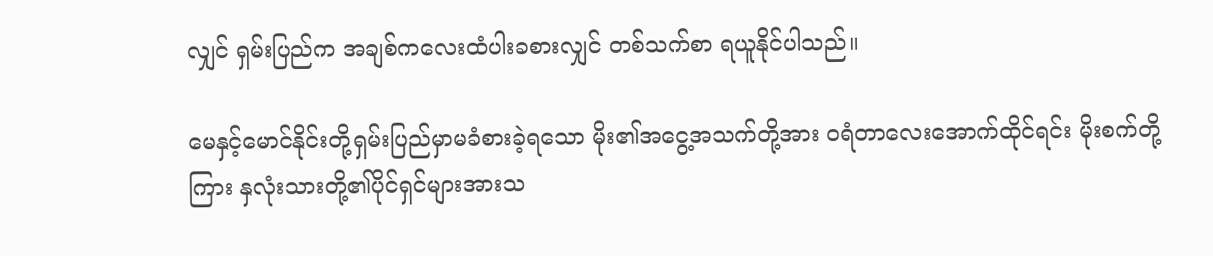လျှင် ရှမ်းပြည်က အချစ်ကလေးထံပါးခစားလျှင် တစ်သက်စာ ရယူနိုင်ပါသည်။

မေနှင့်မောင်နိုင်းတို့ရှမ်းပြည်မှာမခံစားခဲ့ရသော မိုး၏အငွေ့အသက်တို့အား ၀ရံတာလေးအောက်ထိုင်ရင်း မိုးစက်တို့ကြား နှလုံးသားတို့၏ပိုင်ရှင်များအားသ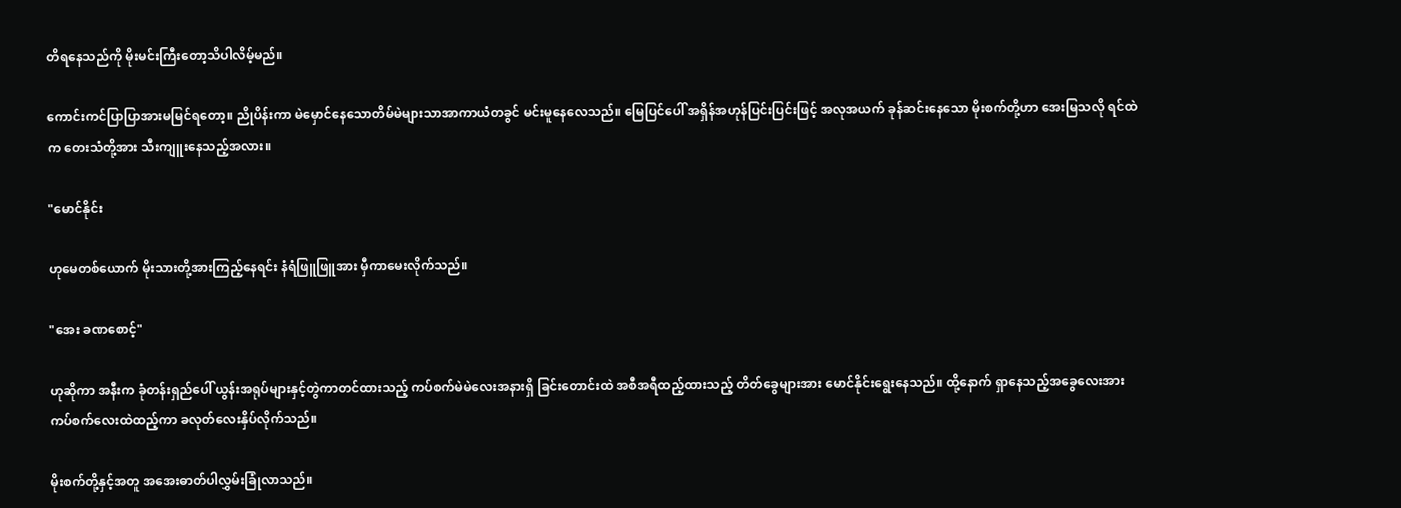တိ‌ရနေသည်ကို မိုးမင်းကြီးတော့သိပါလိမ့်မည်။

ကောင်းကင်ပြာပြာအားမမြင်ရတော့။ ညိုပိန်းကာ မဲမှောင်နေသောတိမ်မဲများသာအာကာယံတခွင် မင်းမူနေလေသည်။ မြေပြင်ပေါ် အရှိန်အဟုန်ပြင်းပြင်းဖြင့် အလုအယက် ခုန်ဆင်းနေသော မိုးစက်တို့ဟာ အေးမြသလို ရင်ထဲက တေးသံတို့အား သီးကျူးနေသည့်အလား။

"မောင်နိုင်း

ဟုမေတစ်ယောက် မိုးသားတို့အားကြည့်နေရင်း နံရံဖြူဖြူအား မှီကာမေးလိုက်သည်။

"အေး ခဏစောင့်"

ဟုဆိုကာ အနီးက ခုံတန်းရှည်ပေါ် ယွန်းအရုပ်များနှင့်တွဲကာတင်ထားသည့် ကပ်စက်မဲမဲလေးအနားရှိ ခြင်းတောင်းထဲ အစီအရီထည့်ထားသည့် တိတ်ခွေများအား မောင်နိုင်းရွေးနေသည်။ ထို့နောက် ရှာနေသည့်အခွေလေးအား ကပ်စက်လေးထဲထည့်ကာ ခလုတ်လေးနှိပ်လိုက်သည်။

မိုးစက်တို့နှင့်အတူ အအေးဓာတ်ပါလွှမ်းခြုံလာသည်။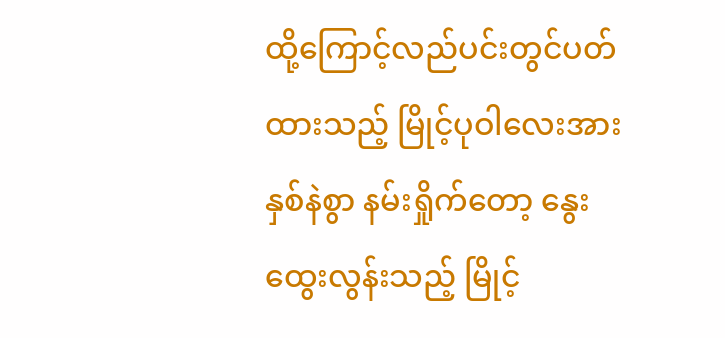ထို့ကြောင့်လည်ပင်းတွင်ပတ်ထားသည့် မြိုင့်ပုဝါလေးအားနှစ်နဲစွာ နမ်းရှိုက်တော့ နွေးထွေးလွန်းသည့် မြိုင့်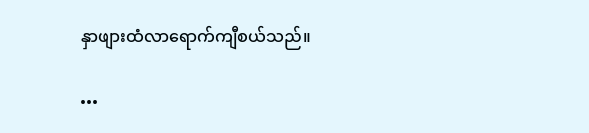နှာဖျားထံလာရောက်ကျီစယ်သည်။

•••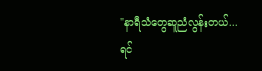"နာရီသံတွေဆူညံလွန်းတယ်...
ရင်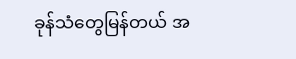ခုန်သံတွေမြန်တယ် အ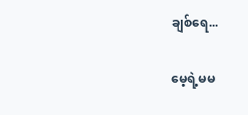ချစ်ရေ...

မေ့ရဲ့မမ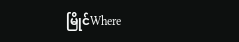မြိုင်Where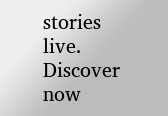stories live. Discover now